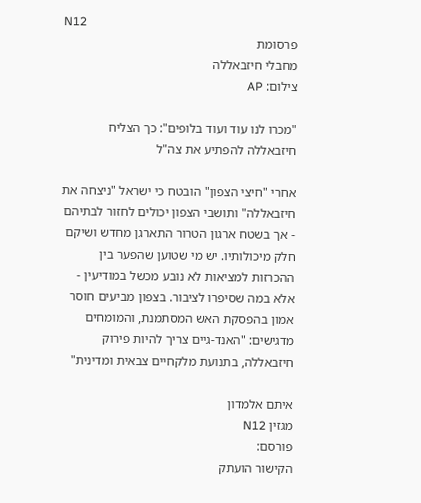N12
פרסומת
מחבלי חיזבאללה
צילום: AP

"מכרו לנו עוד ועוד בלופים": כך הצליח חיזבאללה להפתיע את צה"ל

אחרי "חיצי הצפון" הובטח כי ישראל "ניצחה את חיזבאללה" ותושבי הצפון יכולים לחזור לבתיהם - אך בשטח ארגון הטרור התארגן מחדש ושיקם חלק מיכולותיו. יש מי שטוען שהפער בין ההכרזות למציאות לא נובע מכשל במודיעין - אלא במה שסיפרו לציבור. בצפון מביעים חוסר אמון בהפסקת האש המסתמנת, והמומחים מדגישים: "האנד-גיים צריך להיות פירוק חיזבאללה, בתנועת מלקחיים צבאית ומדינית"

איתם אלמדון
מגזין N12
פורסם:
הקישור הועתק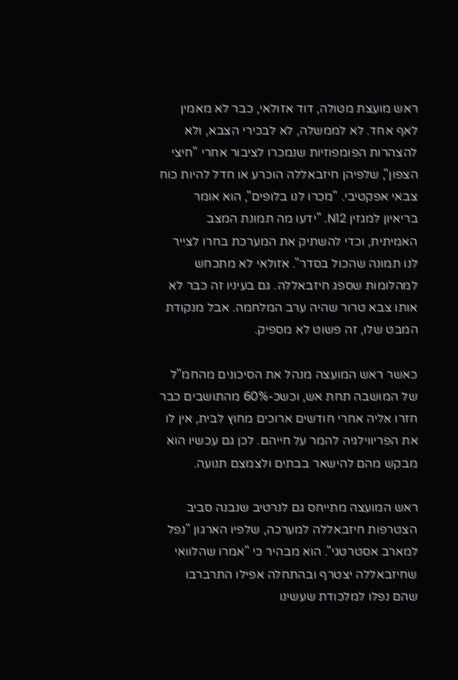ראש מועצת מטולה, דוד אזולאי, כבר לא מאמין לאף אחד. לא לממשלה, לא לבכירי הצבא, ולא להצהרות הפומפוזיות שנמכרו לציבור אחרי "חיצי הצפון", שלפיהן חיזבאללה הוכרע או חדל להיות כוח צבאי אפקטיבי. "מכרו לנו בלופים", הוא אומר בריאיון למגזין N12. "ידעו מה תמונת המצב האמיתית, וכדי להשתיק את המערכת בחרו לצייר לנו תמונה שהכול בסדר". אזולאי לא מתכחש למהלומות שספג חיזבאללה. גם בעיניו זה כבר לא אותו צבא טרור שהיה ערב המלחמה. אבל מנקודת המבט שלו, זה פשוט לא מספיק.

כאשר ראש המועצה מנהל את הסיכונים מהחמ"ל של המושבה תחת אש, וכשכ-60% מהתושבים כבר חזרו אליה אחרי חודשים ארוכים מחוץ לבית, אין לו את הפריווילגיה להמר על חייהם. לכן גם עכשיו הוא מבקש מהם להישאר בבתים ולצמצם תנועה.

ראש המועצה מתייחס גם לנרטיב שנבנה סביב הצטרפות חיזבאללה למערכה, שלפיו הארגון "נפל למארב אסטרטגי". הוא מבהיר כי "אמרו שהלוואי שחיזבאללה יצטרף ובהתחלה אפילו התרברבו שהם נפלו למלכודת שעשינו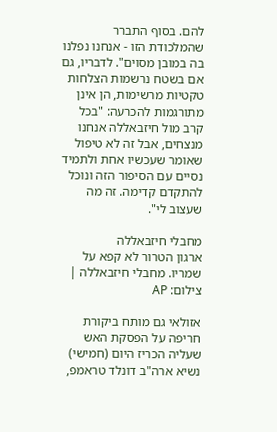להם. בסוף התברר שהמלכודת הזו - אנחנו נפלנו בה במובן מסוים". לדבריו, גם אם בשטח נרשמות הצלחות טקטיות מרשימות, הן אינן מתורגמות להכרעה: "בכל קרב מול חיזבאללה אנחנו מנצחים, אבל זה לא טיפול שאומר שעכשיו אחת ולתמיד נסיים עם הסיפור הזה ונוכל להתקדם קדימה. זה מה שעצוב לי".

מחבלי חיזבאללה
ארגון הטרור לא קפא על שמריו. מחבלי חיזבאללה | צילום: AP

אזולאי גם מותח ביקורת חריפה על הפסקת האש שעליה הכריז היום (חמישי) נשיא ארה"ב דונלד טראמפ,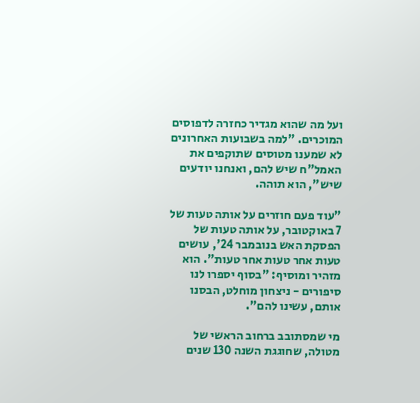ועל מה שהוא מגדיר כחזרה לדפוסים המוכרים. "למה בשבועות האחרונים לא שמענו מטוסים שתוקפים את האמל"ח שיש להם, ואנחנו יודעים שיש", הוא תוהה.

"עוד פעם חוזרים על אותה טעות של 7 באוקטובר, על אותה טעות של הפסקת האש בנובמבר 24', עושים טעות אחר טעות אחר טעות". הוא מזהיר ומוסיף: "בסוף יספרו לנו סיפורים - ניצחון מוחלט, הבסנו אותם, עשינו להם".

מי שמסתובב ברחוב הראשי של מטולה, שחוגגת השנה 130 שנים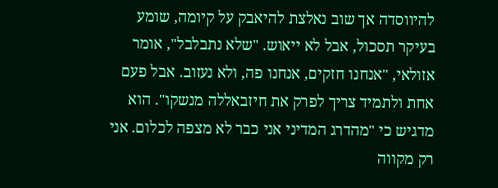להיווסדה אך שוב נאלצת להיאבק על קיומה, שומע בעיקר תסכול, אבל לא ייאוש. "שלא נתבלבל", אומר אזולאי, "אנחנו חזקים, אנחנו פה, ולא נעזוב. אבל פעם אחת ולתמיד צריך לפרק את חיזבאללה מנשקו". הוא מדגיש כי "מהדרג המדיני אני כבר לא מצפה לכלום. אני רק מקווה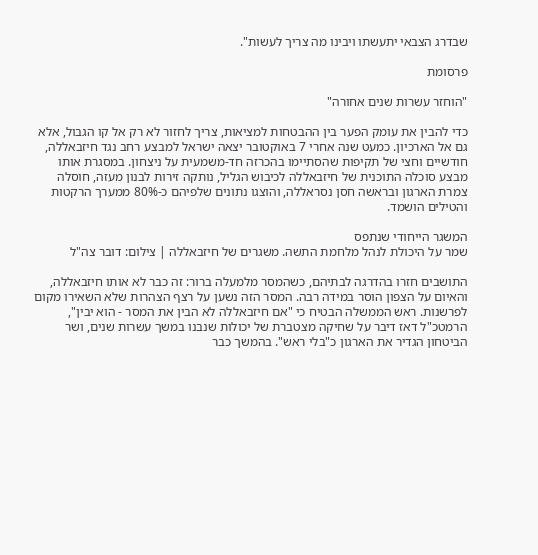שבדרג הצבאי יתעשתו ויבינו מה צריך לעשות".

פרסומת

"הוחזר עשרות שנים אחורה"

כדי להבין את עומק הפער בין ההבטחות למציאות, צריך לחזור לא רק אל קו הגבול, אלא גם אל הארכיון. כמעט שנה אחרי 7 באוקטובר יצאה ישראל למבצע רחב נגד חיזבאללה, חודשיים וחצי של תקיפות שהסתיימו בהכרזה חד-משמעית על ניצחון. במסגרת אותו מבצע סוכלה התוכנית של חיזבאללה לכיבוש הגליל, נותקה זירות לבנון מעזה, חוסלה צמרת הארגון ובראשה חסן נסראללה, והוצגו נתונים שלפיהם כ-80% ממערך הרקטות והטילים הושמד.

המשגר הייחודי שנתפס
שמר על היכולת לנהל מלחמת התשה. משגרים של חיזבאללה | צילום: דובר צה"ל

התושבים חזרו בהדרגה לבתיהם, כשהמסר מלמעלה ברור: זה כבר לא אותו חיזבאללה, והאיום על הצפון הוסר במידה רבה. המסר הזה נשען על רצף הצהרות שלא השאירו מקום לפרשנות. ראש הממשלה הבטיח כי "אם חיזבאללה לא הבין את המסר - הוא יבין", הרמטכ"ל דאז דיבר על שחיקה מצטברת של יכולות שנבנו במשך עשרות שנים, ושר הביטחון הגדיר את הארגון כ"בלי ראש". בהמשך כבר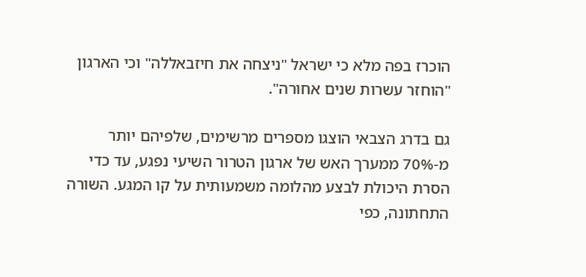הוכרז בפה מלא כי ישראל "ניצחה את חיזבאללה" וכי הארגון "הוחזר עשרות שנים אחורה".

גם בדרג הצבאי הוצגו מספרים מרשימים, שלפיהם יותר מ-70% ממערך האש של ארגון הטרור השיעי נפגע, עד כדי הסרת היכולת לבצע מהלומה משמעותית על קו המגע. השורה התחתונה, כפי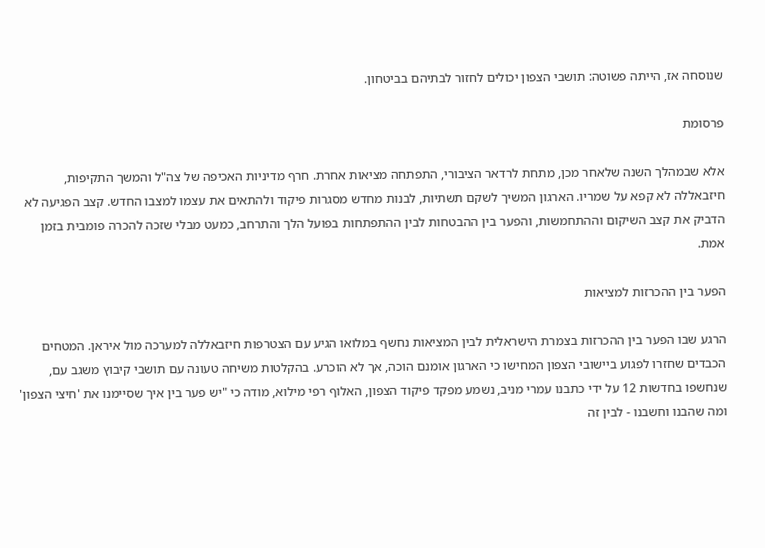שנוסחה אז, הייתה פשוטה: תושבי הצפון יכולים לחזור לבתיהם בביטחון.

פרסומת

אלא שבמהלך השנה שלאחר מכן, מתחת לרדאר הציבורי, התפתחה מציאות אחרת. חרף מדיניות האכיפה של צה"ל והמשך התקיפות, חיזבאללה לא קפא על שמריו. הארגון המשיך לשקם תשתיות, לבנות מחדש מסגרות פיקוד ולהתאים את עצמו למצבו החדש. קצב הפגיעה לא הדביק את קצב השיקום וההתחמשות, והפער בין ההבטחות לבין ההתפתחות בפועל הלך והתרחב, כמעט מבלי שזכה להכרה פומבית בזמן אמת.

הפער בין ההכרזות למציאות

הרגע שבו הפער בין ההכרזות בצמרת הישראלית לבין המציאות נחשף במלואו הגיע עם הצטרפות חיזבאללה למערכה מול איראן. המטחים הכבדים שחזרו לפגוע ביישובי הצפון המחישו כי הארגון אומנם הוכה, אך לא הוכרע. בהקלטות משיחה טעונה עם תושבי קיבוץ משגב עם, שנחשפו בחדשות 12 על ידי כתבנו עמרי מניב, נשמע מפקד פיקוד הצפון, האלוף רפי מילוא, מודה כי "יש פער בין איך שסיימנו את 'חיצי הצפון' ומה שהבנו וחשבנו - לבין זה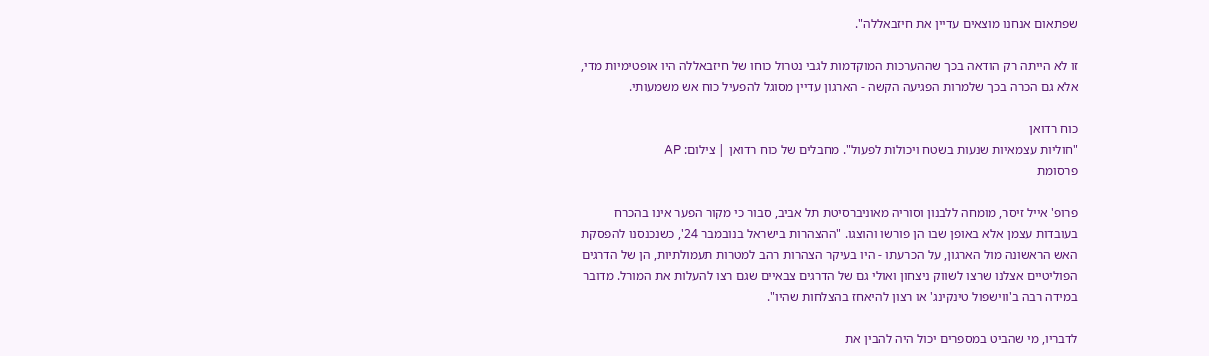שפתאום אנחנו מוצאים עדיין את חיזבאללה".

זו לא הייתה רק הודאה בכך שההערכות המוקדמות לגבי נטרול כוחו של חיזבאללה היו אופטימיות מדי, אלא גם הכרה בכך שלמרות הפגיעה הקשה - הארגון עדיין מסוגל להפעיל כוח אש משמעותי.

כוח רדואן
"חוליות עצמאיות שנעות בשטח ויכולות לפעול". מחבלים של כוח רדואן | צילום: AP
פרסומת

פרופ' אייל זיסר, מומחה ללבנון וסוריה מאוניברסיטת תל אביב, סבור כי מקור הפער אינו בהכרח בעובדות עצמן אלא באופן שבו הן פורשו והוצגו. "ההצהרות בישראל בנובמבר 24', כשנכנסנו להפסקת האש הראשונה מול הארגון, על הכרעתו - היו בעיקר הצהרות רהב למטרות תעמולתיות, הן של הדרגים הפוליטיים אצלנו שרצו לשווק ניצחון ואולי גם של הדרגים צבאיים שגם רצו להעלות את המורל. מדובר במידה רבה ב'ווישפול טינקינג' או רצון להיאחז בהצלחות שהיו".

לדבריו, מי שהביט במספרים יכול היה להבין את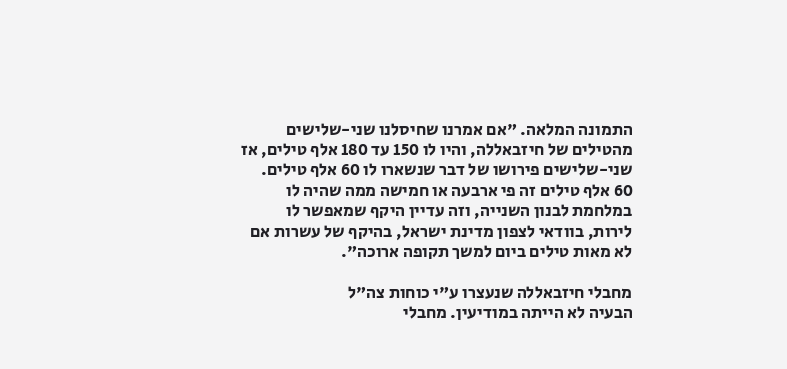התמונה המלאה. "אם אמרנו שחיסלנו שני-שלישים מהטילים של חיזבאללה, והיו לו 150 עד 180 אלף טילים, אז שני-שלישים פירושו של דבר שנשארו לו 60 אלף טילים. 60 אלף טילים זה פי ארבעה או חמישה ממה שהיה לו במלחמת לבנון השנייה, וזה עדיין היקף שמאפשר לו לירות, בוודאי לצפון מדינת ישראל, בהיקף של עשרות אם לא מאות טילים ביום למשך תקופה ארוכה".

מחבלי חיזבאללה שנעצרו ע"י כוחות צה"ל
הבעיה לא הייתה במודיעין. מחבלי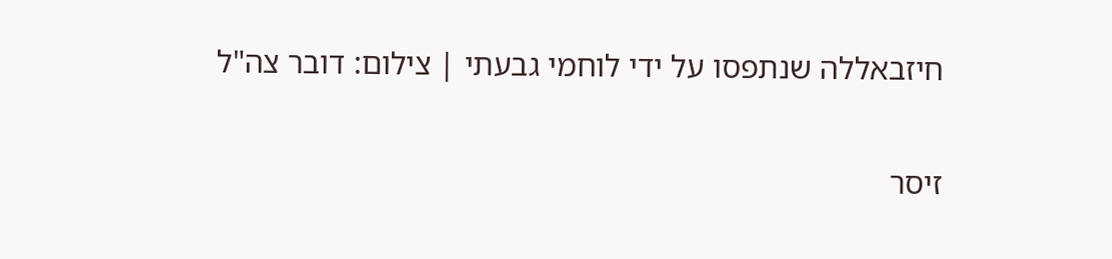חיזבאללה שנתפסו על ידי לוחמי גבעתי | צילום: דובר צה"ל

זיסר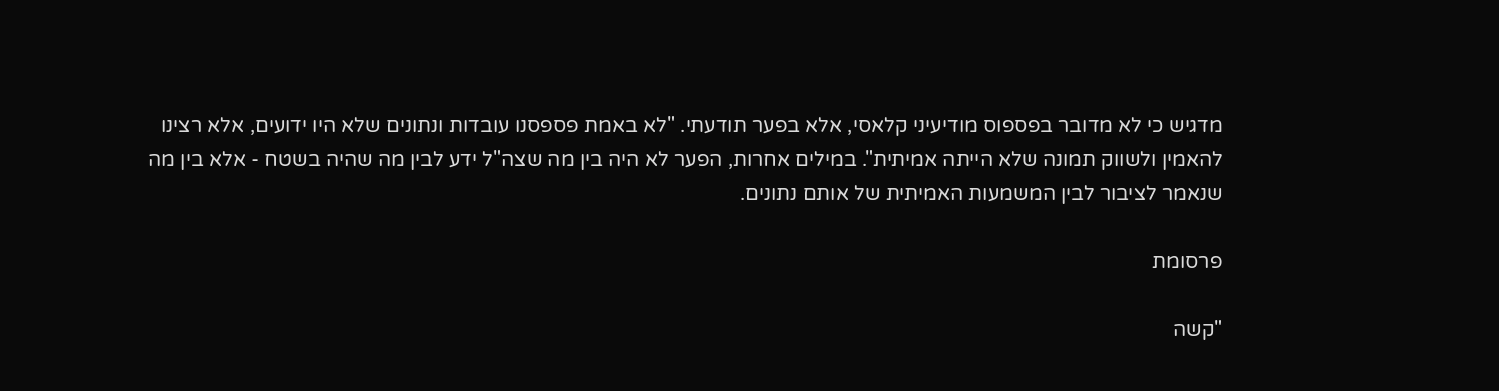מדגיש כי לא מדובר בפספוס מודיעיני קלאסי, אלא בפער תודעתי. "לא באמת פספסנו עובדות ונתונים שלא היו ידועים, אלא רצינו להאמין ולשווק תמונה שלא הייתה אמיתית". במילים אחרות, הפער לא היה בין מה שצה"ל ידע לבין מה שהיה בשטח - אלא בין מה שנאמר לציבור לבין המשמעות האמיתית של אותם נתונים.

פרסומת

"קשה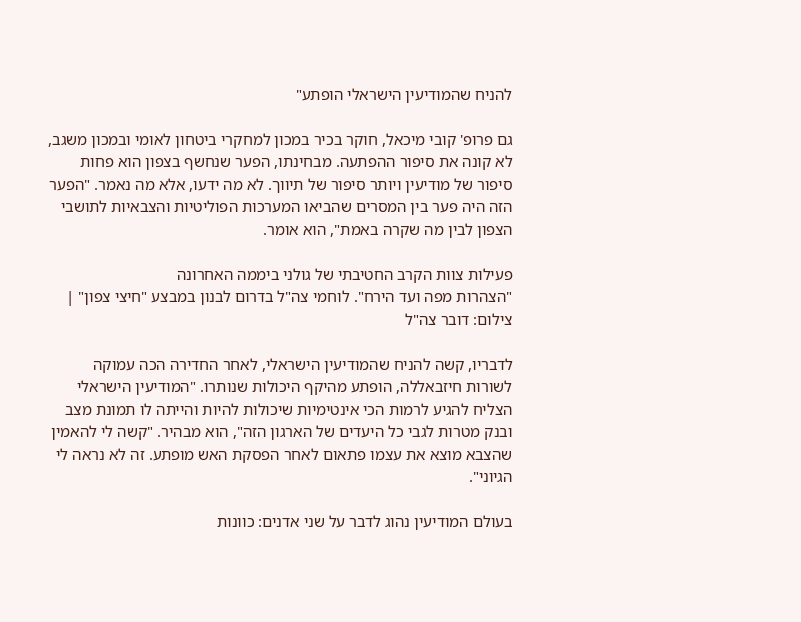להניח שהמודיעין הישראלי הופתע"

גם פרופ' קובי מיכאל, חוקר בכיר במכון למחקרי ביטחון לאומי ובמכון משגב, לא קונה את סיפור ההפתעה. מבחינתו, הפער שנחשף בצפון הוא פחות סיפור של מודיעין ויותר סיפור של תיווך. לא מה ידעו, אלא מה נאמר. "הפער הזה היה פער בין המסרים שהביאו המערכות הפוליטיות והצבאיות לתושבי הצפון לבין מה שקרה באמת", הוא אומר.

פעילות צוות הקרב החטיבתי של גולני ביממה האחרונה
"הצהרות מפה ועד הירח". לוחמי צה"ל בדרום לבנון במבצע "חיצי צפון" | צילום: דובר צה"ל

לדבריו, קשה להניח שהמודיעין הישראלי, לאחר החדירה הכה עמוקה לשורות חיזבאללה, הופתע מהיקף היכולות שנותרו. "המודיעין הישראלי הצליח להגיע לרמות הכי אינטימיות שיכולות להיות והייתה לו תמונת מצב ובנק מטרות לגבי כל היעדים של הארגון הזה", הוא מבהיר. "קשה לי להאמין שהצבא מוצא את עצמו פתאום לאחר הפסקת האש מופתע. זה לא נראה לי הגיוני".

בעולם המודיעין נהוג לדבר על שני אדנים: כוונות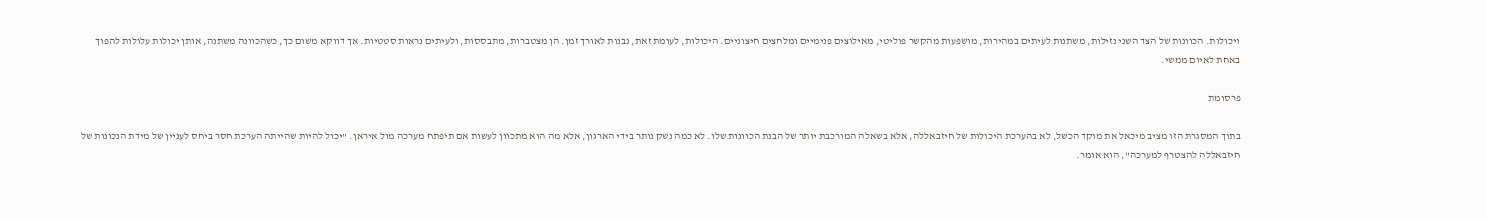ויכולות. הכוונות של הצד השני נזילות, משתנות לעיתים במהירות, מושפעות מהקשר פוליטי, מאילוצים פנימיים ומלחצים חיצוניים. היכולות, לעומת זאת, נבנות לאורך זמן. הן מצטברות, מתבססות, ולעיתים נראות סטטיות. אך דווקא משום כך, כשהכוונה משתנה, אותן יכולות עלולות להפוך באחת לאיום ממשי.

פרסומת

בתוך המסגרת הזו מציב מיכאל את מוקד הכשל, לא בהערכת היכולות של חיזבאללה, אלא בשאלה המורכבת יותר של הבנת הכוונות שלו. לא כמה נשק נותר בידי הארגון, אלא מה הוא מתכוון לעשות אם תיפתח מערכה מול איראן. "יכול להיות שהייתה הערכת חסר ביחס לעניין של מידת הנכונות של חיזבאללה להצטרף למערכה", הוא אומר.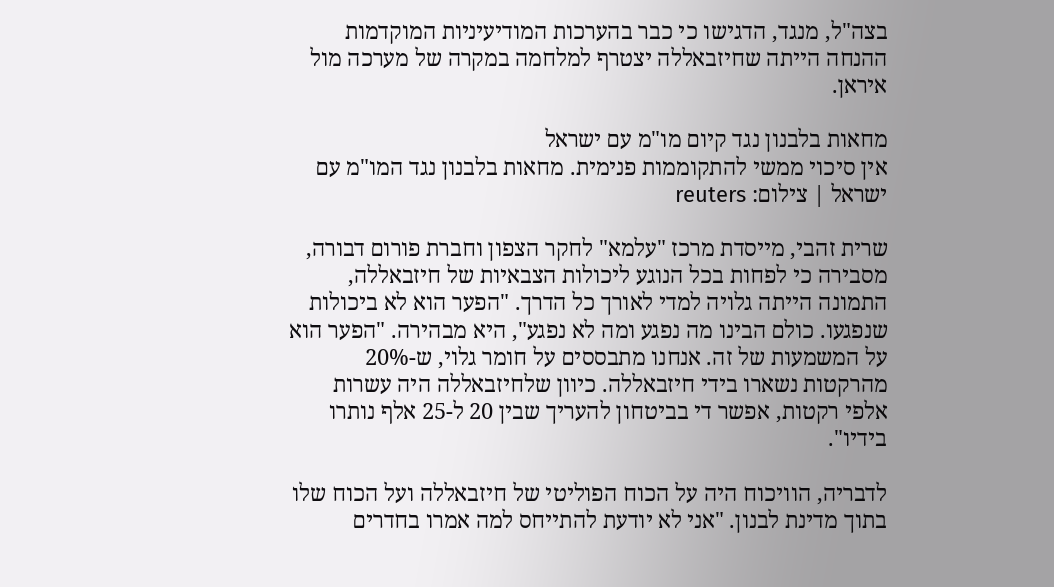בצה"ל, מנגד, הדגישו כי כבר בהערכות המודיעיניות המוקדמות ההנחה הייתה שחיזבאללה יצטרף למלחמה במקרה של מערכה מול איראן.

מחאות בלבנון נגד קיום מו"מ עם ישראל
אין סיכוי ממשי להתקוממות פנימית. מחאות בלבנון נגד המו"מ עם ישראל | צילום: reuters

שרית זהבי, מייסדת מרכז "עלמא" לחקר הצפון וחברת פורום דבורה, מסבירה כי לפחות בכל הנוגע ליכולות הצבאיות של חיזבאללה, התמונה הייתה גלויה למדי לאורך כל הדרך. "הפער הוא לא ביכולות שנפגעו. כולם הבינו מה נפגע ומה לא נפגע", היא מבהירה. "הפער הוא על המשמעות של זה. אנחנו מתבססים על חומר גלוי, ש-20% מהרקטות נשארו בידי חיזבאללה. כיוון שלחיזבאללה היה עשרות אלפי רקטות, אפשר די בביטחון להעריך שבין 20 ל-25 אלף נותרו בידיו".

לדבריה, הוויכוח היה על הכוח הפוליטי של חיזבאללה ועל הכוח שלו בתוך מדינת לבנון. "אני לא יודעת להתייחס למה אמרו בחדרים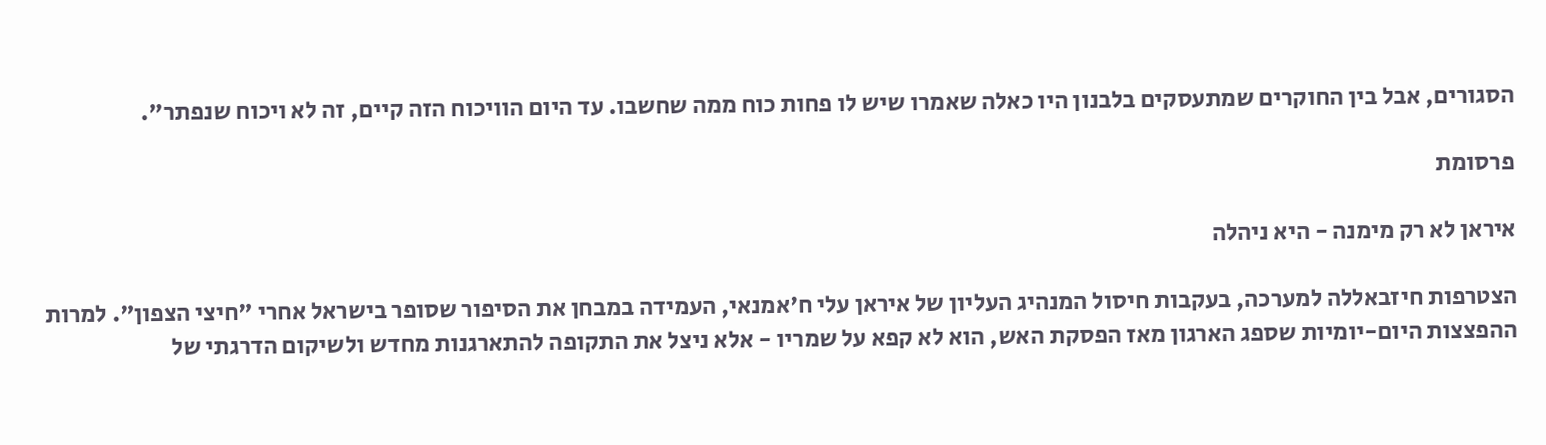הסגורים, אבל בין החוקרים שמתעסקים בלבנון היו כאלה שאמרו שיש לו פחות כוח ממה שחשבו. עד היום הוויכוח הזה קיים, זה לא ויכוח שנפתר".

פרסומת

איראן לא רק מימנה - היא ניהלה

הצטרפות חיזבאללה למערכה, בעקבות חיסול המנהיג העליון של איראן עלי ח'אמנאי, העמידה במבחן את הסיפור שסופר בישראל אחרי "חיצי הצפון". למרות ההפצצות היום-יומיות שספג הארגון מאז הפסקת האש, הוא לא קפא על שמריו - אלא ניצל את התקופה להתארגנות מחדש ולשיקום הדרגתי של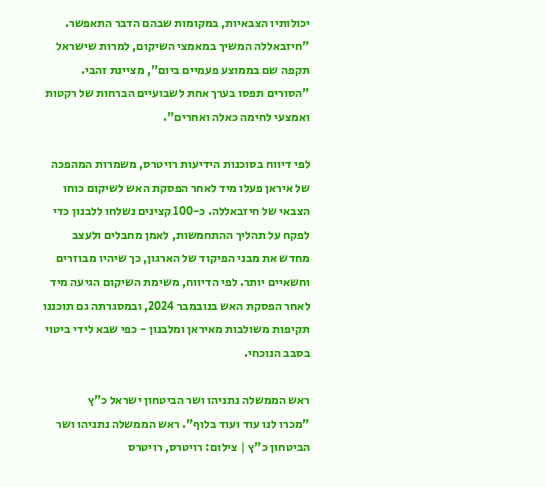יכולותיו הצבאיות, במקומות שבהם הדבר התאפשר. "חיזבאללה המשיך במאמצי השיקום, למרות שישראל תקפה שם בממוצע פעמיים ביום", מציינת זהבי. "הסורים תפסו בערך אחת לשבועיים הברחות של רקטות ואמצעי לחימה כאלה ואחרים".

לפי דיווח בסוכנות הידיעות רויטרס, משמרות המהפכה של איראן פעלו מיד לאחר הפסקת האש לשיקום כוחו הצבאי של חיזבאללה. כ-100 קצינים נשלחו ללבנון כדי לפקח על תהליך ההתחמשות, לאמן מחבלים ולעצב מחדש את מבני הפיקוד של הארגון, כך שיהיו מבוזרים וחשאיים יותר. לפי הדיווח, משימת השיקום הגיעה מיד לאחר הפסקת האש בנובמבר 2024, ובמסגרתה גם תוכננו תקיפות משולבות מאיראן ומלבנון - כפי שבא לידי ביטוי בסבב הנוכחי.

ראש הממשלה נתניהו ושר הביטחון ישראל כ"ץ
"מכרו לנו עוד ועוד בלוף". ראש הממשלה נתניהו ושר הביטחון כ"ץ | צילום: רויטרס, רויטרס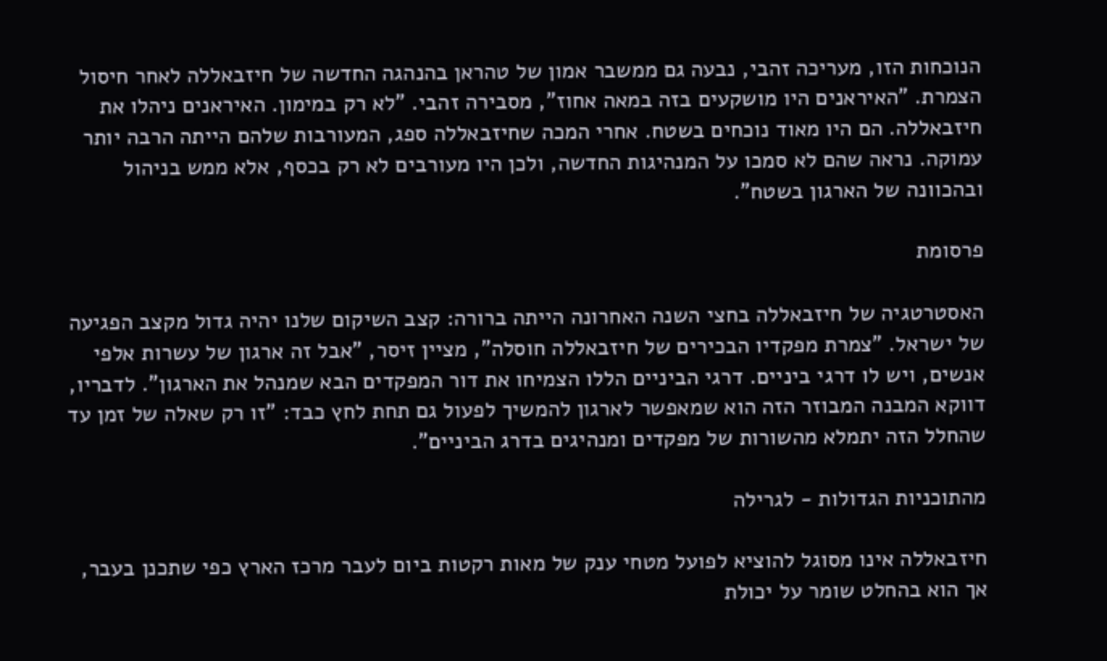הנוכחות הזו, מעריכה זהבי, נבעה גם ממשבר אמון של טהראן בהנהגה החדשה של חיזבאללה לאחר חיסול הצמרת. "האיראנים היו מושקעים בזה במאה אחוז", מסבירה זהבי. "לא רק במימון. האיראנים ניהלו את חיזבאללה. הם היו מאוד נוכחים בשטח. אחרי המכה שחיזבאללה ספג, המעורבות שלהם הייתה הרבה יותר עמוקה. נראה שהם לא סמכו על המנהיגות החדשה, ולכן היו מעורבים לא רק בכסף, אלא ממש בניהול ובהכוונה של הארגון בשטח".

פרסומת

האסטרטגיה של חיזבאללה בחצי השנה האחרונה הייתה ברורה: קצב השיקום שלנו יהיה גדול מקצב הפגיעה של ישראל. "צמרת מפקדיו הבכירים של חיזבאללה חוסלה", מציין זיסר, "אבל זה ארגון של עשרות אלפי אנשים, ויש לו דרגי ביניים. דרגי הביניים הללו הצמיחו את דור המפקדים הבא שמנהל את הארגון". לדבריו, דווקא המבנה המבוזר הזה הוא שמאפשר לארגון להמשיך לפעול גם תחת לחץ כבד: "זו רק שאלה של זמן עד שהחלל הזה יתמלא מהשורות של מפקדים ומנהיגים בדרג הביניים".

מהתוכניות הגדולות - לגרילה

חיזבאללה אינו מסוגל להוציא לפועל מטחי ענק של מאות רקטות ביום לעבר מרכז הארץ כפי שתכנן בעבר, אך הוא בהחלט שומר על יכולת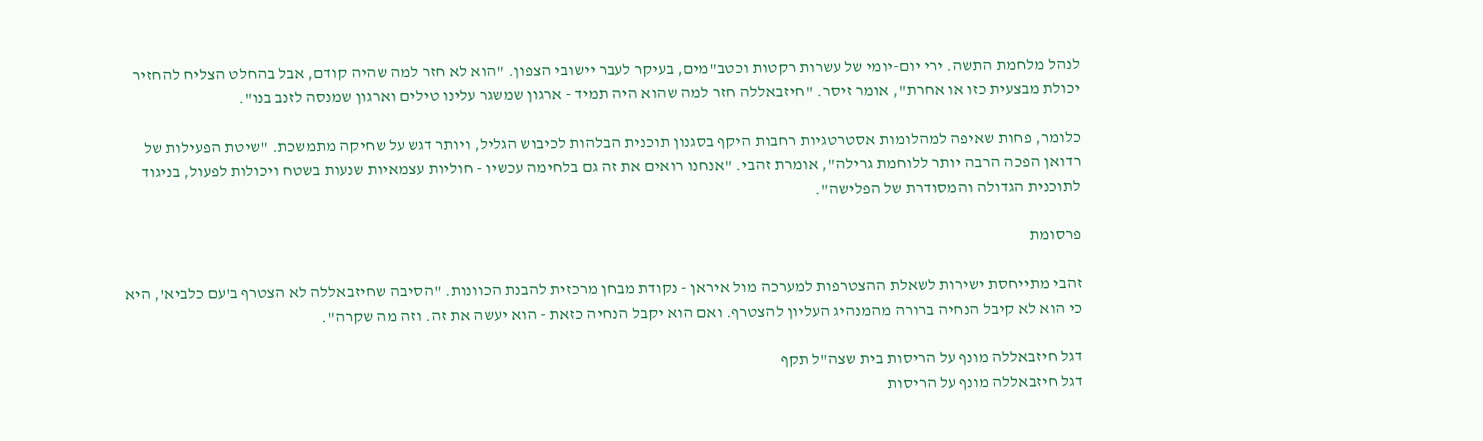לנהל מלחמת התשה. ירי יום-יומי של עשרות רקטות וכטב"מים, בעיקר לעבר יישובי הצפון. "הוא לא חזר למה שהיה קודם, אבל בהחלט הצליח להחזיר יכולת מבצעית כזו או אחרת", אומר זיסר. "חיזבאללה חזר למה שהוא היה תמיד - ארגון שמשגר עלינו טילים וארגון שמנסה לזנב בנו".

כלומר, פחות שאיפה למהלומות אסטרטגיות רחבות היקף בסגנון תוכנית הבלהות לכיבוש הגליל, ויותר דגש על שחיקה מתמשכת. "שיטת הפעילות של רדואן הפכה הרבה יותר ללוחמת גרילה", אומרת זהבי. "אנחנו רואים את זה גם בלחימה עכשיו - חוליות עצמאיות שנעות בשטח ויכולות לפעול, בניגוד לתוכנית הגדולה והמסודרת של הפלישה".

פרסומת

זהבי מתייחסת ישירות לשאלת ההצטרפות למערכה מול איראן - נקודת מבחן מרכזית להבנת הכוונות. "הסיבה שחיזבאללה לא הצטרף ב'עם כלביא', היא כי הוא לא קיבל הנחיה ברורה מהמנהיג העליון להצטרף. ואם הוא יקבל הנחיה כזאת - הוא יעשה את זה. וזה מה שקרה".

דגל חיזבאללה מונף על הריסות בית שצה"ל תקף
דגל חיזבאללה מונף על הריסות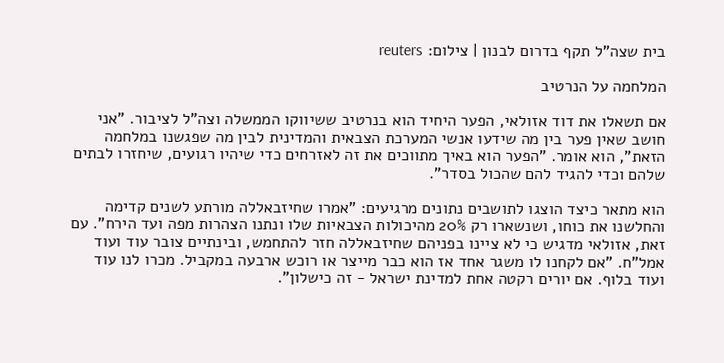בית שצה"ל תקף בדרום לבנון | צילום: reuters

המלחמה על הנרטיב

אם תשאלו את דוד אזולאי, הפער היחיד הוא בנרטיב ששיווקו הממשלה וצה"ל לציבור. "אני חושב שאין פער בין מה שידעו אנשי המערכת הצבאית והמדינית לבין מה שפגשנו במלחמה הזאת", הוא אומר. "הפער הוא באיך מתווכים את זה לאזרחים כדי שיהיו רגועים, שיחזרו לבתים שלהם וכדי להגיד להם שהכול בסדר".

הוא מתאר כיצד הוצגו לתושבים נתונים מרגיעים: "אמרו שחיזבאללה מורתע לשנים קדימה והחלשנו את כוחו, ושנשארו רק 20% מהיכולות הצבאיות שלו ונתנו הצהרות מפה ועד הירח". עם זאת, אזולאי מדגיש כי לא ציינו בפניהם שחיזבאללה חזר להתחמש, ובינתיים צובר עוד ועוד אמל"ח. "אם לקחנו לו משגר אחד אז הוא כבר מייצר או רוכש ארבעה במקביל. מכרו לנו עוד ועוד בלוף. אם יורים רקטה אחת למדינת ישראל - זה כישלון".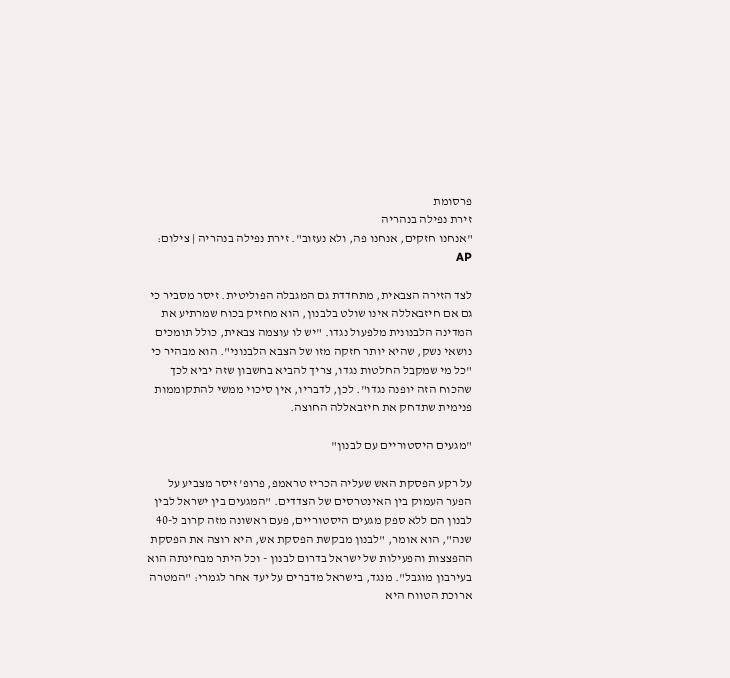פרסומת
זירת נפילה בנהריה
"אנחנו חזקים, אנחנו פה, ולא נעזוב". זירת נפילה בנהריה | צילום: AP

לצד הזירה הצבאית, מתחדדת גם המגבלה הפוליטית. זיסר מסביר כי גם אם חיזבאללה אינו שולט בלבנון, הוא מחזיק בכוח שמרתיע את המדינה הלבנונית מלפעול נגדו. "יש לו עוצמה צבאית, כולל תומכים נושאי נשק, שהיא יותר חזקה מזו של הצבא הלבנוני". הוא מבהיר כי "כל מי שמקבל החלטות נגדו, צריך להביא בחשבון שזה יביא לכך שהכוח הזה יופנה נגדו". לכן, לדבריו, אין סיכוי ממשי להתקוממות פנימית שתדחק את חיזבאללה החוצה.

"מגעים היסטוריים עם לבנון"

על רקע הפסקת האש שעליה הכריז טראמפ, פרופ' זיסר מצביע על הפער העמוק בין האינטרסים של הצדדים. "המגעים בין ישראל לבין לבנון הם ללא ספק מגעים היסטוריים, פעם ראשונה מזה קרוב ל-40 שנה", הוא אומר, "לבנון מבקשת הפסקת אש, היא רוצה את הפסקת ההפצצות והפעילות של ישראל בדרום לבנון - וכל היתר מבחינתה הוא בעירבון מוגבל". מנגד, בישראל מדברים על יעד אחר לגמרי: "המטרה ארוכת הטווח היא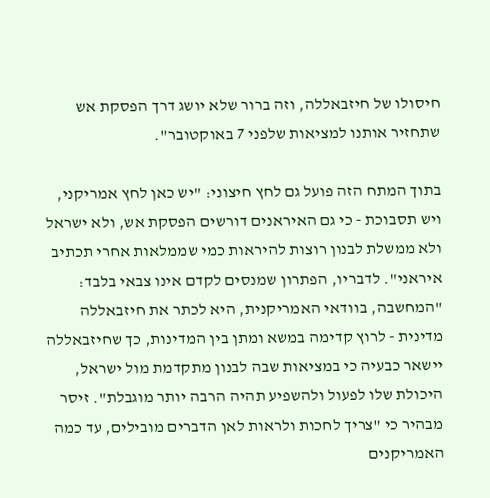חיסולו של חיזבאללה, וזה ברור שלא יושג דרך הפסקת אש שתחזיר אותנו למציאות שלפני 7 באוקטובר".

בתוך המתח הזה פועל גם לחץ חיצוני: "יש כאן לחץ אמריקני, ויש תסבוכת - כי גם האיראנים דורשים הפסקת אש, ולא ישראל ולא ממשלת לבנון רוצות להיראות כמי שממלאות אחרי תכתיב איראני". לדבריו, הפתרון שמנסים לקדם אינו צבאי בלבד: "המחשבה, בוודאי האמריקנית, היא לכתר את חיזבאללה מדינית - לרוץ קדימה במשא ומתן בין המדינות, כך שחיזבאללה יישאר כבעיה כי במציאות שבה לבנון מתקדמת מול ישראל, היכולת שלו לפעול ולהשפיע תהיה הרבה יותר מוגבלת". זיסר מבהיר כי "צריך לחכות ולראות לאן הדברים מובילים, עד כמה האמריקנים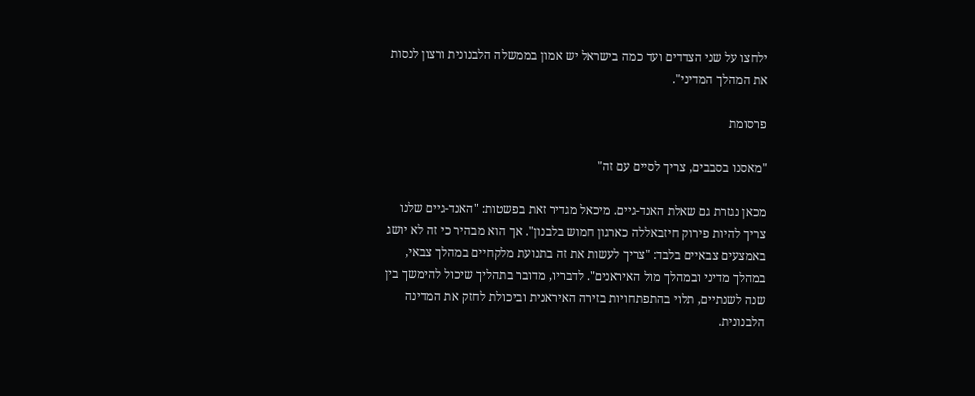ילחצו על שני הצדדים ועד כמה בישראל יש אמון בממשלה הלבנונית ורצון לנסות את המהלך המדיני".

פרסומת

"מאסנו בסבבים, צריך לסיים עם זה"

מכאן נגזרת גם שאלת האנד-גיים. מיכאל מגדיר זאת בפשטות: "האנד-גיים שלנו צריך להיות פירוק חיזבאללה כארגון חמוש בלבנון". אך הוא מבהיר כי זה לא יושג באמצעים צבאיים בלבד: "צריך לעשות את זה בתנועת מלקחיים במהלך צבאי, במהלך מדיני ובמהלך מול האיראנים". לדבריו, מדובר בתהליך שיכול להימשך בין שנה לשנתיים, תלוי בהתפתחויות בזירה האיראנית וביכולת לחזק את המדינה הלבנונית.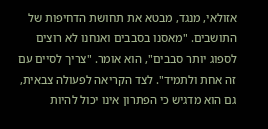אזולאי, מנגד, מבטא את תחושת הדחיפות של התושבים. "מאסנו בסבבים ואנחנו לא רוצים לספוג יותר סבבים", הוא אומר. "צריך לסיים עם זה אחת ולתמיד". לצד הקריאה לפעולה צבאית, גם הוא מדגיש כי הפתרון אינו יכול להיות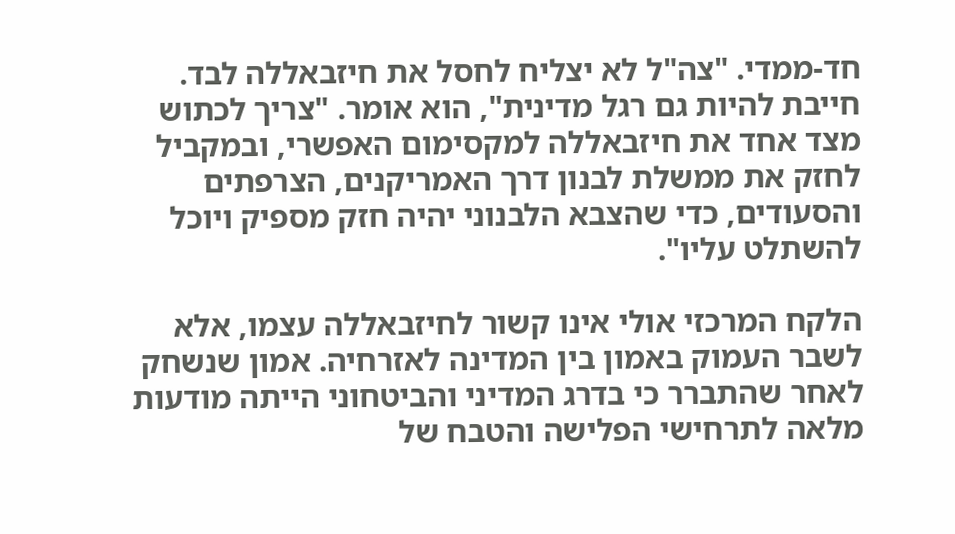חד-ממדי. "צה"ל לא יצליח לחסל את חיזבאללה לבד. חייבת להיות גם רגל מדינית", הוא אומר. "צריך לכתוש מצד אחד את חיזבאללה למקסימום האפשרי, ובמקביל לחזק את ממשלת לבנון דרך האמריקנים, הצרפתים והסעודים, כדי שהצבא הלבנוני יהיה חזק מספיק ויוכל להשתלט עליו".

הלקח המרכזי אולי אינו קשור לחיזבאללה עצמו, אלא לשבר העמוק באמון בין המדינה לאזרחיה. אמון שנשחק לאחר שהתברר כי בדרג המדיני והביטחוני הייתה מודעות מלאה לתרחישי הפלישה והטבח של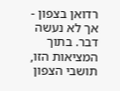רדואן בצפון - אך לא נעשה דבר. בתוך המציאות הזו, תושבי הצפון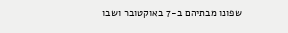שפונו מבתיהם ב-7 באוקטובר ושבו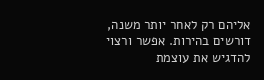אליהם רק לאחר יותר משנה, דורשים בהירות. אפשר ורצוי להדגיש את עוצמת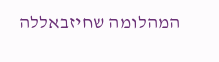המהלומה שחיזבאללה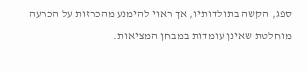ספג, הקשה בתולדותיו, אך ראוי להימנע מהכרזות על הכרעה מוחלטת שאינן עומדות במבחן המציאות.